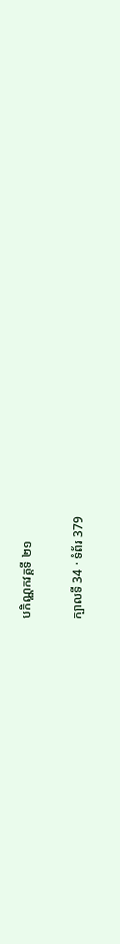បកិណ្ណកវគ្គទី ២១

ក្បាលទី 34 · ទំព័រ 379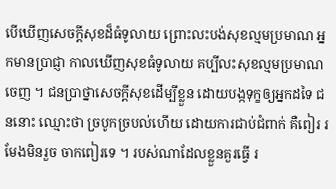បើឃើញសេចក្តីសុខដ៏ធំទូលាយ ព្រោះលះបង់សុខល្មមប្រមាណ អ្នកមានប្រាជ្ញា កាលឃើញសុខធំទូលាយ គប្បីលះសុខល្មមប្រមាណចេញ ។ ជនប្រាថ្នាសេចក្តីសុខដើម្បីខ្លួន ដោយបង្កទុក្ខឲ្យអ្នកដទៃ ជននោះ ឈ្មោះថា ច្របូកច្របល់ហើយ ដោយការជាប់ជំពាក់ គឺពៀរ រមែងមិនរួច ចាកពៀរទេ ។ របស់ណាដែលខ្លួនគួរធ្វើ រ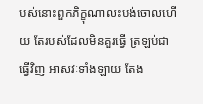បស់នោះពួកភិក្ខុណាលះបង់ចោលហើយ តែរបស់ដែលមិនគួរធ្វើ ត្រឡប់ជាធ្វើវិញ អាសវៈទាំងឡាយ តែង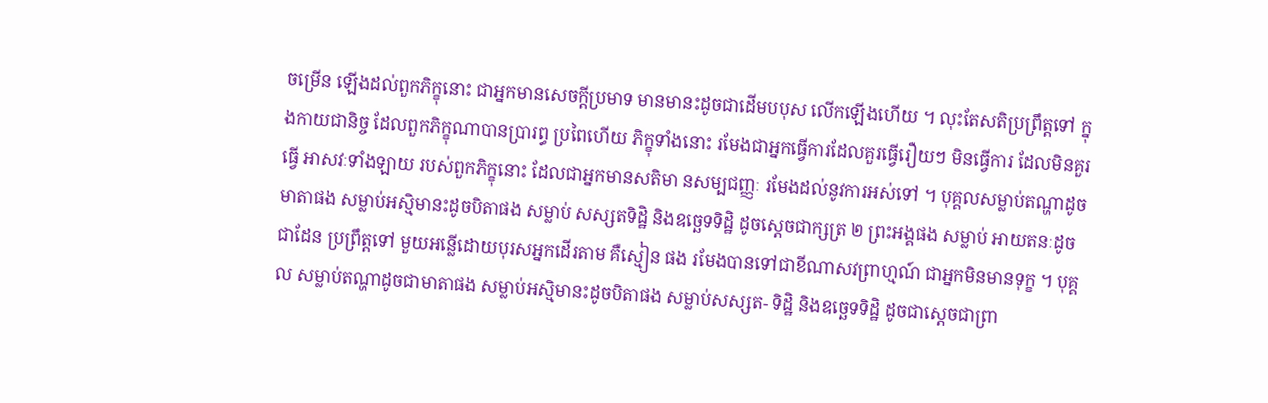ចម្រើន ឡើងដល់ពួកភិក្ខុនោះ ជាអ្នកមានសេចក្តីប្រមាទ មានមានះដូចជាដើមបបុស លើកឡើងហើយ ។ លុះតែសតិប្រព្រឹត្តទៅ ក្នុងកាយជានិច្ច ដែលពួកភិក្ខុណាបានប្រារព្ធ ប្រពៃហើយ ភិក្ខុទាំងនោះ រមែងជាអ្នកធ្វើការដែលគួរធ្វើរឿយៗ មិនធ្វើការ ដែលមិនគួរធ្វើ អាសវៈទាំងឡាយ របស់ពួកភិក្ខុនោះ ដែលជាអ្នកមានសតិមា នសម្បជញ្ញៈ រមែងដល់នូវការអស់ទៅ ។ បុគ្គលសម្លាប់តណ្ហាដូចមាតាផង សម្លាប់អស្មិមានះដូចបិតាផង សម្លាប់ សស្សតទិដ្ឋិ និងឧច្ឆេទទិដ្ឋិ ដូចស្តេចជាក្សត្រ ២ ព្រះអង្គផង សម្លាប់ អាយតនៈដូចជាដែន ប្រព្រឹត្តទៅ មួយអន្លើដោយបុរសអ្នកដើរតាម គឺស្មៀន ផង រមែងបានទៅជាខីណាសវព្រាហ្មណ៍ ជាអ្នកមិនមានទុក្ខ ។ បុគ្គល សម្លាប់តណ្ហាដូចជាមាតាផង សម្លាប់អស្មិមានះដូចបិតាផង សម្លាប់សស្សត- ទិដ្ឋិ និងឧច្ឆេទទិដ្ឋិ ដូចជាស្តេចជាព្រា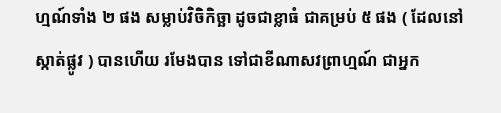ហ្មណ៍ទាំង ២ ផង សម្លាប់វិចិកិច្ឆា ដូចជាខ្លាធំ ជាគម្រប់ ៥ ផង ( ដែលនៅស្កាត់ផ្លូវ ) បានហើយ រមែងបាន ទៅជាខីណាសវព្រាហ្មណ៍ ជាអ្នក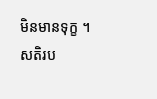មិនមានទុក្ខ ។ សតិរប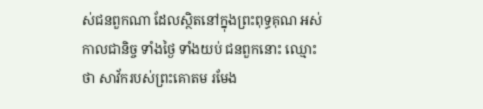ស់ជនពួកណា ដែលស្ថិតនៅក្នុងព្រះពុទ្ធគុណ អស់កាលជានិច្ច ទាំងថ្ងៃ ទាំងយប់ ជនពួកនោះ ឈ្មោះថា សាវ័ករបស់ព្រះគោតម រមែង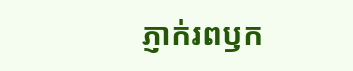ភ្ញាក់រពឫក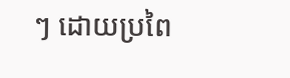ៗ ដោយប្រពៃ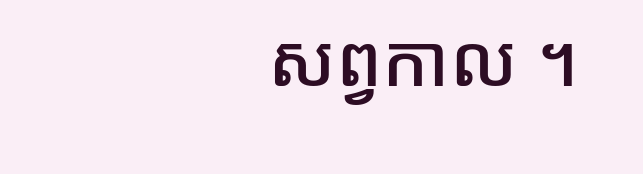សព្វកាល ។